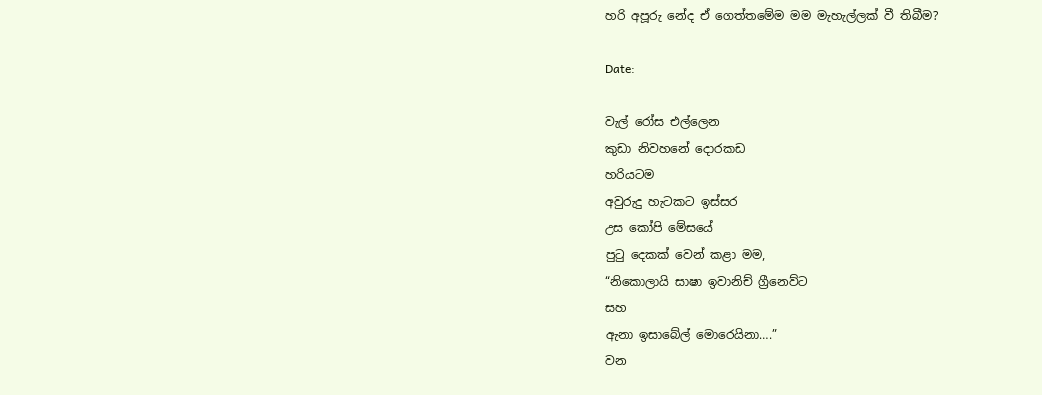හරි අපූරු නේද ඒ ගෙත්තමේම මම මැහැල්ලක් වී තිබීම?

Date:

වැල් රෝස එල්ලෙන
කුඩා නිවහනේ දොරකඩ
හරියටම
අවුරුදු හැටකට ඉස්සර
උස කෝපි මේසයේ
පුටු දෙකක් වෙන් කළා මම,
“නිකොලායි සාෂා ඉවානිච් ග්‍රීනෙව්ට
සහ
ඇනා ඉසාබේල් මොරෙයිනා….”
වන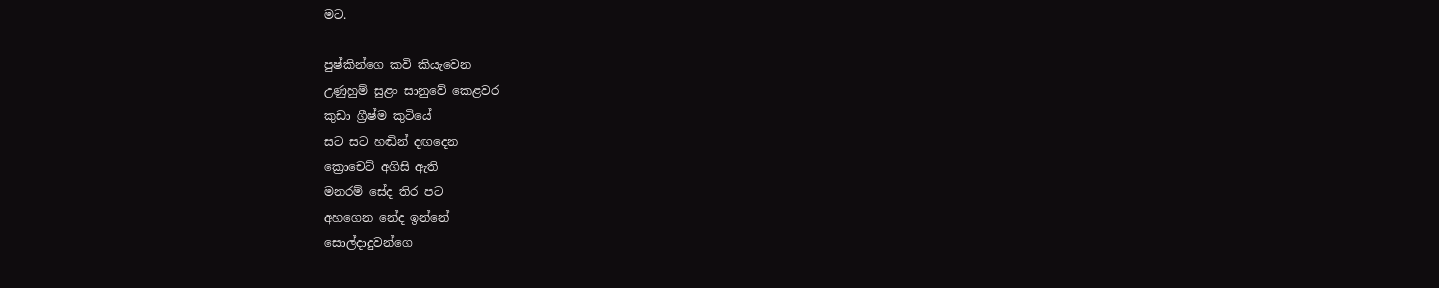මට.

පුෂ්කින්ගෙ කවි කියැවෙන
උණුහුම් සුළං සානුවේ කෙළවර
කුඩා ග්‍රීෂ්ම කුටියේ
සට සට හඬින් දඟදෙන
ක්‍රොචෙට් අගිසි ඇති
මනරම් සේද තිර පට
අහගෙන නේද ඉන්නේ
සොල්දාදුවන්ගෙ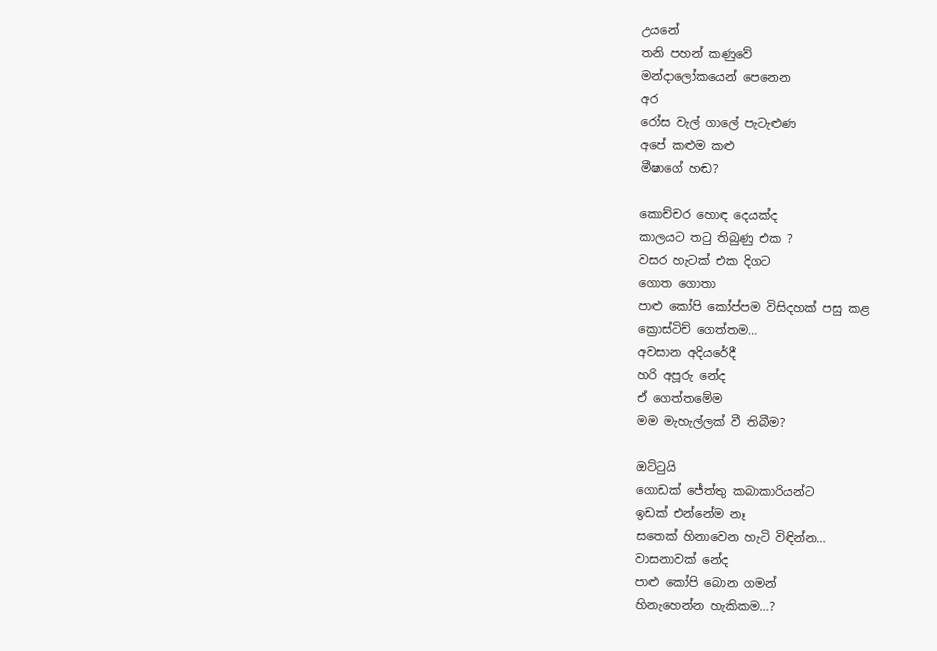උයනේ
තනි පහන් කණුවේ
මන්දාලෝකයෙන් පෙනෙන
අර
රෝස වැල් ගාලේ පැටැළුණ
අපේ කළුම කළු
මීෂාගේ හඬ?

කොච්චර හොඳ දෙයක්ද
කාලයට තටු තිබුණු එක ?
වසර හැටක් එක දිගට
ගොත ගොතා
පාළු කෝපි කෝප්පම විසිදහක් පසු කළ
ක්‍රොස්ටිච් ගෙත්තම…
අවසාන අදියරේදී
හරි අපූරු නේද
ඒ ගෙත්තමේම
මම මැහැල්ලක් වී තිබීම?

ඔට්ටුයි
ගොඩක් ජේත්තු කබාකාරියන්ට
ඉඩක් එන්නේම නෑ
සතෙක් හිනාවෙන හැටි විඳින්න…
වාසනාවක් නේද
පාළු කෝපි බොන ගමන්
හිනැහෙන්න හැකිකම…?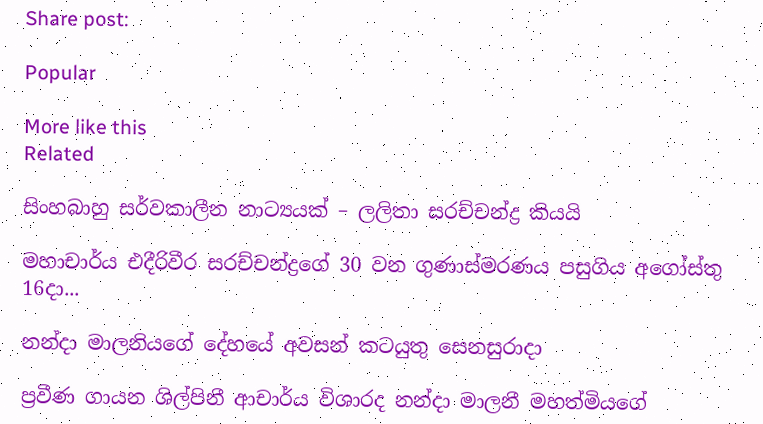Share post:

Popular

More like this
Related

සිංහබාහු සර්වකාලීන නාට්‍යයක් – ලලිතා සරච්චන්ද්‍ර කියයි

මහාචාර්ය එදීරිවීර සරච්චන්ද්‍රගේ 30 වන ගුණාස්මරණය පසුගිය අගෝස්තු 16දා...

නන්දා මාලනියගේ දේහයේ අවසන් කටයුතු සෙනසුරාදා

ප්‍රවීණ ගායන ශිල්පිනී ආචාර්ය විශාරද නන්දා මාලනී මහත්මියගේ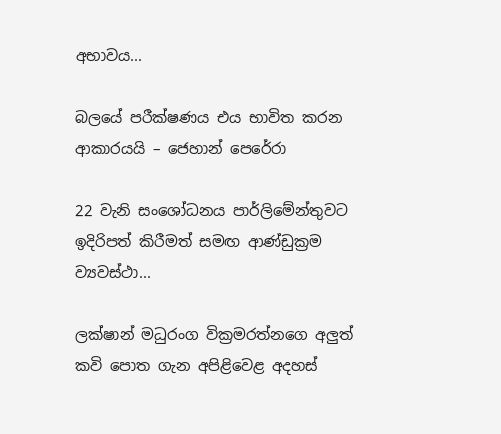අභාවය...

බලයේ පරීක්ෂණය එය භාවිත කරන ආකාරයයි – ජෙහාන් පෙරේරා

22 වැනි සංශෝධනය පාර්ලිමේන්තුවට ඉදිරිපත් කිරීමත් සමඟ ආණ්ඩුක්‍රම ව්‍යවස්ථා...

ලක්ෂාන් මධුරංග වික්‍රමරත්නගෙ අලුත් කවි පොත ගැන අපිළිවෙළ අදහස්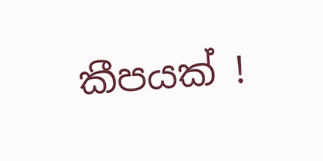කීපයක් !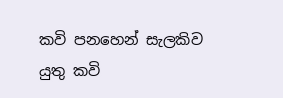කවි පනහෙන් සැලකිව යුතු කවි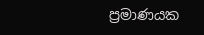ප්‍රමාණයක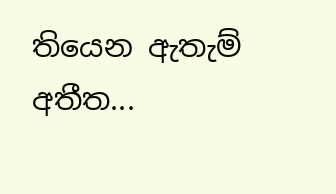තියෙන ඇතැම් අතීත...